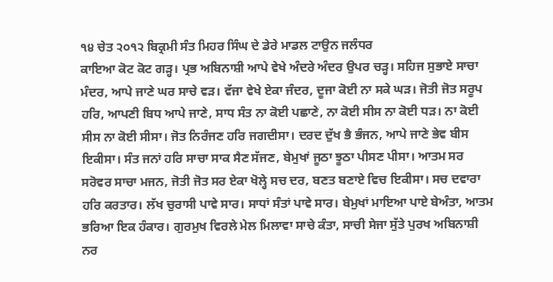੧੪ ਚੇਤ ੨੦੧੨ ਬਿਕ੍ਰਮੀ ਸੰਤ ਮਿਹਰ ਸਿੰਘ ਦੇ ਡੇਰੇ ਮਾਡਲ ਟਾਉਨ ਜਲੰਧਰ
ਕਾਇਆ ਕੋਟ ਕੋਟ ਗੜ੍ਹ। ਪ੍ਰਭ ਅਬਿਨਾਸ਼ੀ ਆਪੇ ਵੇਖੇ ਅੰਦਰੇ ਅੰਦਰ ਉਪਰ ਚੜ੍ਹ। ਸਹਿਜ ਸੁਭਾਏ ਸਾਚਾ ਮੰਦਰ, ਆਪੇ ਜਾਣੇ ਘਰ ਸਾਚੇ ਵੜ। ਵੱਜਾ ਵੇਖੇ ਏਕਾ ਜੰਦਰ, ਦੂਜਾ ਕੋਈ ਨਾ ਸਕੇ ਘੜ। ਜੋਤੀ ਜੋਤ ਸਰੂਪ ਹਰਿ, ਆਪਣੀ ਬਿਧ ਆਪੇ ਜਾਣੇ, ਸਾਧ ਸੰਤ ਨਾ ਕੋਈ ਪਛਾਣੇ, ਨਾ ਕੋਈ ਸੀਸ ਨਾ ਕੋਈ ਧੜ। ਨਾ ਕੋਈ ਸੀਸ ਨਾ ਕੋਈ ਸੀਸਾ। ਜੋਤ ਨਿਰੰਜਣ ਹਰਿ ਜਗਦੀਸਾ। ਦਰਦ ਦੁੱਖ ਭੈ ਭੰਜਨ, ਆਪੇ ਜਾਣੇ ਭੇਵ ਬੀਸ ਇਕੀਸਾ। ਸੰਤ ਜਨਾਂ ਹਰਿ ਸਾਚਾ ਸਾਕ ਸੈਣ ਸੱਜਣ, ਬੇਮੁਖਾਂ ਜੂਠਾ ਝੂਠਾ ਪੀਸਣ ਪੀਸਾ। ਆਤਮ ਸਰ ਸਰੋਵਰ ਸਾਚਾ ਮਜਨ, ਜੋਤੀ ਜੋਤ ਸਰ ਏਕਾ ਖੋਲ੍ਹੇ ਸਚ ਦਰ, ਬਣਤ ਬਣਾਏ ਵਿਚ ਇਕੀਸਾ। ਸਚ ਦਵਾਰਾ ਹਰਿ ਕਰਤਾਰ। ਲੱਖ ਚੁਰਾਸੀ ਪਾਵੇ ਸਾਰ। ਸਾਧਾਂ ਸੰਤਾਂ ਪਾਵੇ ਸਾਰ। ਬੇਮੁਖਾਂ ਮਾਇਆ ਪਾਏ ਬੇਅੰਤਾ, ਆਤਮ ਭਰਿਆ ਇਕ ਹੰਕਾਰ। ਗੁਰਮੁਖ ਵਿਰਲੇ ਮੇਲ ਮਿਲਾਵਾ ਸਾਚੇ ਕੰਤਾ, ਸਾਚੀ ਸੇਜਾ ਸੁੱਤੇ ਪੁਰਖ ਅਬਿਨਾਸ਼ੀ ਨਰ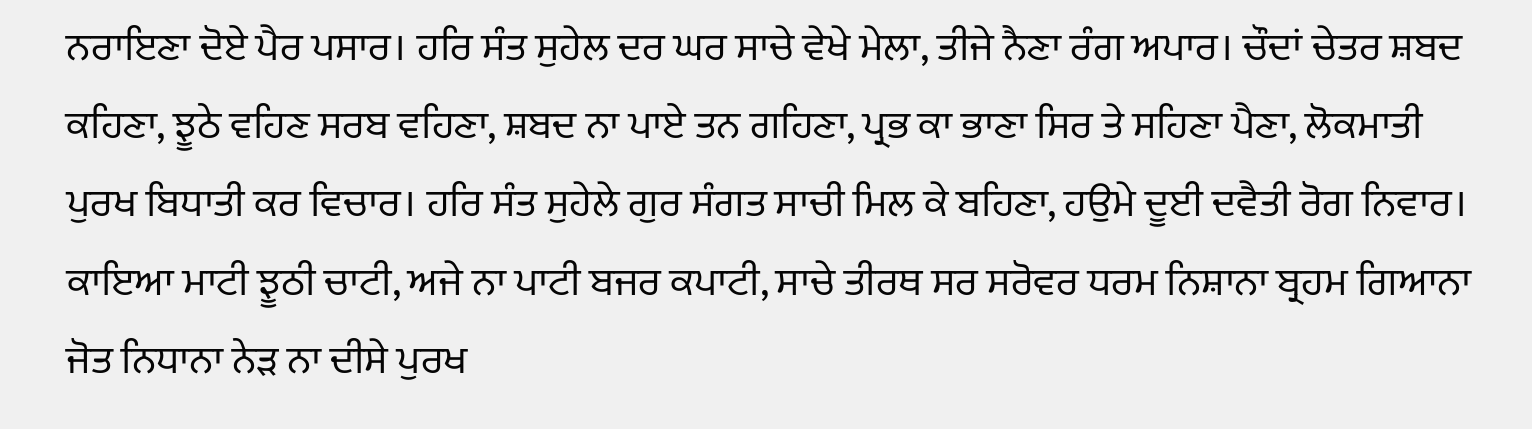ਨਰਾਇਣਾ ਦੋਏ ਪੈਰ ਪਸਾਰ। ਹਰਿ ਸੰਤ ਸੁਹੇਲ ਦਰ ਘਰ ਸਾਚੇ ਵੇਖੇ ਮੇਲਾ, ਤੀਜੇ ਨੈਣਾ ਰੰਗ ਅਪਾਰ। ਚੌਦਾਂ ਚੇਤਰ ਸ਼ਬਦ ਕਹਿਣਾ, ਝੂਠੇ ਵਹਿਣ ਸਰਬ ਵਹਿਣਾ, ਸ਼ਬਦ ਨਾ ਪਾਏ ਤਨ ਗਹਿਣਾ, ਪ੍ਰਭ ਕਾ ਭਾਣਾ ਸਿਰ ਤੇ ਸਹਿਣਾ ਪੈਣਾ, ਲੋਕਮਾਤੀ ਪੁਰਖ ਬਿਧਾਤੀ ਕਰ ਵਿਚਾਰ। ਹਰਿ ਸੰਤ ਸੁਹੇਲੇ ਗੁਰ ਸੰਗਤ ਸਾਚੀ ਮਿਲ ਕੇ ਬਹਿਣਾ, ਹਉਮੇ ਦੂਈ ਦਵੈਤੀ ਰੋਗ ਨਿਵਾਰ। ਕਾਇਆ ਮਾਟੀ ਝੂਠੀ ਚਾਟੀ, ਅਜੇ ਨਾ ਪਾਟੀ ਬਜਰ ਕਪਾਟੀ, ਸਾਚੇ ਤੀਰਥ ਸਰ ਸਰੋਵਰ ਧਰਮ ਨਿਸ਼ਾਨਾ ਬ੍ਰਹਮ ਗਿਆਨਾ ਜੋਤ ਨਿਧਾਨਾ ਨੇੜ ਨਾ ਦੀਸੇ ਪੁਰਖ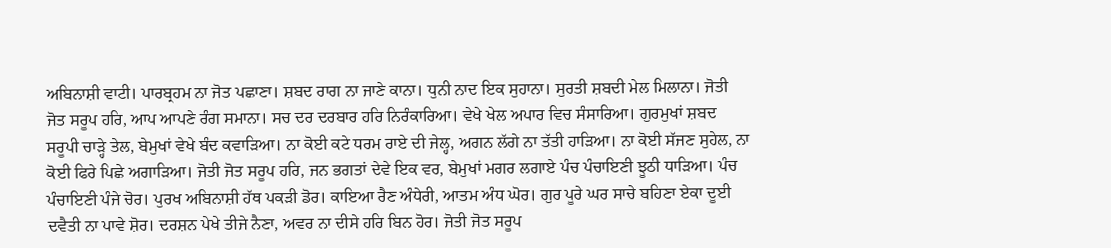ਅਬਿਨਾਸ਼ੀ ਵਾਟੀ। ਪਾਰਬ੍ਰਹਮ ਨਾ ਜੋਤ ਪਛਾਣਾ। ਸ਼ਬਦ ਰਾਗ ਨਾ ਜਾਣੇ ਕਾਨਾ। ਧੁਨੀ ਨਾਦ ਇਕ ਸੁਹਾਨਾ। ਸੁਰਤੀ ਸ਼ਬਦੀ ਮੇਲ ਮਿਲਾਨਾ। ਜੋਤੀ ਜੋਤ ਸਰੂਪ ਹਰਿ, ਆਪ ਆਪਣੇ ਰੰਗ ਸਮਾਨਾ। ਸਚ ਦਰ ਦਰਬਾਰ ਹਰਿ ਨਿਰੰਕਾਰਿਆ। ਵੇਖੇ ਖੇਲ ਅਪਾਰ ਵਿਚ ਸੰਸਾਰਿਆ। ਗੁਰਮੁਖਾਂ ਸ਼ਬਦ ਸਰੂਪੀ ਚਾੜ੍ਹੇ ਤੇਲ, ਬੇਮੁਖਾਂ ਵੇਖੇ ਬੰਦ ਕਵਾੜਿਆ। ਨਾ ਕੋਈ ਕਟੇ ਧਰਮ ਰਾਏ ਦੀ ਜੇਲ੍ਹ, ਅਗਨ ਲੱਗੇ ਨਾ ਤੱਤੀ ਹਾੜਿਆ। ਨਾ ਕੋਈ ਸੱਜਣ ਸੁਹੇਲ, ਨਾ ਕੋਈ ਫਿਰੇ ਪਿਛੇ ਅਗਾੜਿਆ। ਜੋਤੀ ਜੋਤ ਸਰੂਪ ਹਰਿ, ਜਨ ਭਗਤਾਂ ਦੇਵੇ ਇਕ ਵਰ, ਬੇਮੁਖਾਂ ਮਗਰ ਲਗਾਏ ਪੰਚ ਪੰਚਾਇਣੀ ਝੂਠੀ ਧਾੜਿਆ। ਪੰਚ ਪੰਚਾਇਣੀ ਪੰਜੇ ਚੋਰ। ਪੁਰਖ ਅਬਿਨਾਸ਼ੀ ਹੱਥ ਪਕੜੀ ਡੋਰ। ਕਾਇਆ ਰੈਣ ਅੰਧੇਰੀ, ਆਤਮ ਅੰਧ ਘੋਰ। ਗੁਰ ਪੂਰੇ ਘਰ ਸਾਚੇ ਬਹਿਣਾ ਏਕਾ ਦੂਈ ਦਵੈਤੀ ਨਾ ਪਾਵੇ ਸ਼ੋਰ। ਦਰਸ਼ਨ ਪੇਖੇ ਤੀਜੇ ਨੈਣਾ, ਅਵਰ ਨਾ ਦੀਸੇ ਹਰਿ ਬਿਨ ਹੋਰ। ਜੋਤੀ ਜੋਤ ਸਰੂਪ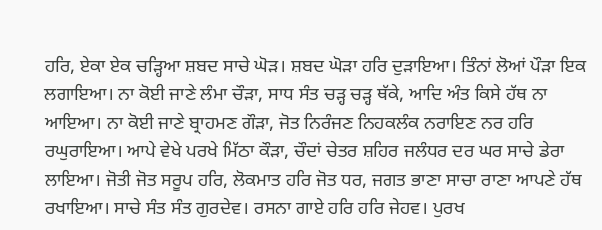ਹਰਿ, ਏਕਾ ਏਕ ਚੜ੍ਹਿਆ ਸ਼ਬਦ ਸਾਚੇ ਘੋੜ। ਸ਼ਬਦ ਘੋੜਾ ਹਰਿ ਦੁੜਾਇਆ। ਤਿੰਨਾਂ ਲੋਆਂ ਪੌੜਾ ਇਕ ਲਗਾਇਆ। ਨਾ ਕੋਈ ਜਾਣੇ ਲੰਮਾ ਚੌੜਾ, ਸਾਧ ਸੰਤ ਚੜ੍ਹ ਚੜ੍ਹ ਥੱਕੇ, ਆਦਿ ਅੰਤ ਕਿਸੇ ਹੱਥ ਨਾ ਆਇਆ। ਨਾ ਕੋਈ ਜਾਣੇ ਬ੍ਰਾਹਮਣ ਗੌੜਾ, ਜੋਤ ਨਿਰੰਜਣ ਨਿਹਕਲੰਕ ਨਰਾਇਣ ਨਰ ਹਰਿ ਰਘੁਰਾਇਆ। ਆਪੇ ਵੇਖੇ ਪਰਖੇ ਮਿੱਠਾ ਕੌੜਾ, ਚੌਦਾਂ ਚੇਤਰ ਸ਼ਹਿਰ ਜਲੰਧਰ ਦਰ ਘਰ ਸਾਚੇ ਡੇਰਾ ਲਾਇਆ। ਜੋਤੀ ਜੋਤ ਸਰੂਪ ਹਰਿ, ਲੋਕਮਾਤ ਹਰਿ ਜੋਤ ਧਰ, ਜਗਤ ਭਾਣਾ ਸਾਚਾ ਰਾਣਾ ਆਪਣੇ ਹੱਥ ਰਖਾਇਆ। ਸਾਚੇ ਸੰਤ ਸੰਤ ਗੁਰਦੇਵ। ਰਸਨਾ ਗਾਏ ਹਰਿ ਹਰਿ ਜੇਹਵ। ਪੁਰਖ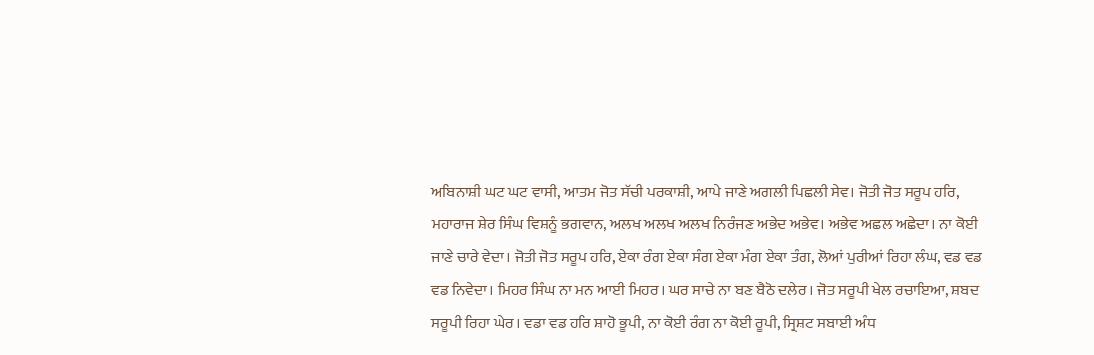ਅਬਿਨਾਸ਼ੀ ਘਟ ਘਟ ਵਾਸੀ, ਆਤਮ ਜੋਤ ਸੱਚੀ ਪਰਕਾਸ਼ੀ, ਆਪੇ ਜਾਣੇ ਅਗਲੀ ਪਿਛਲੀ ਸੇਵ। ਜੋਤੀ ਜੋਤ ਸਰੂਪ ਹਰਿ, ਮਹਾਰਾਜ ਸ਼ੇਰ ਸਿੰਘ ਵਿਸ਼ਨੂੰ ਭਗਵਾਨ, ਅਲਖ ਅਲਖ ਅਲਖ ਨਿਰੰਜਣ ਅਭੇਦ ਅਭੇਵ। ਅਭੇਵ ਅਛਲ ਅਛੇਦਾ। ਨਾ ਕੋਈ ਜਾਣੇ ਚਾਰੇ ਵੇਦਾ। ਜੋਤੀ ਜੋਤ ਸਰੂਪ ਹਰਿ, ਏਕਾ ਰੰਗ ਏਕਾ ਸੰਗ ਏਕਾ ਮੰਗ ਏਕਾ ਤੰਗ, ਲੋਆਂ ਪੁਰੀਆਂ ਰਿਹਾ ਲੰਘ, ਵਡ ਵਡ ਵਡ ਨਿਵੇਦਾ। ਮਿਹਰ ਸਿੰਘ ਨਾ ਮਨ ਆਈ ਮਿਹਰ। ਘਰ ਸਾਚੇ ਨਾ ਬਣ ਬੈਠੋ ਦਲੇਰ। ਜੋਤ ਸਰੂਪੀ ਖੇਲ ਰਚਾਇਆ, ਸ਼ਬਦ ਸਰੂਪੀ ਰਿਹਾ ਘੇਰ। ਵਡਾ ਵਡ ਹਰਿ ਸ਼ਾਹੋ ਭੂਪੀ, ਨਾ ਕੋਈ ਰੰਗ ਨਾ ਕੋਈ ਰੂਪੀ, ਸ੍ਰਿਸ਼ਟ ਸਬਾਈ ਅੰਧ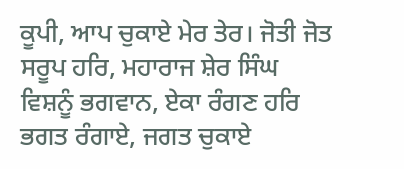ਕੂਪੀ, ਆਪ ਚੁਕਾਏ ਮੇਰ ਤੇਰ। ਜੋਤੀ ਜੋਤ ਸਰੂਪ ਹਰਿ, ਮਹਾਰਾਜ ਸ਼ੇਰ ਸਿੰਘ ਵਿਸ਼ਨੂੰ ਭਗਵਾਨ, ਏਕਾ ਰੰਗਣ ਹਰਿ ਭਗਤ ਰੰਗਾਏ, ਜਗਤ ਚੁਕਾਏ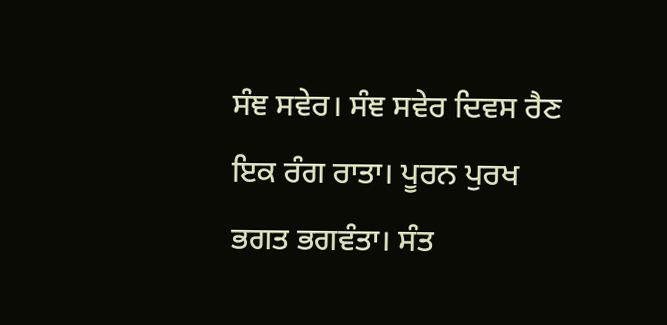ਸੰਞ ਸਵੇਰ। ਸੰਞ ਸਵੇਰ ਦਿਵਸ ਰੈਣ ਇਕ ਰੰਗ ਰਾਤਾ। ਪੂਰਨ ਪੁਰਖ ਭਗਤ ਭਗਵੰਤਾ। ਸੰਤ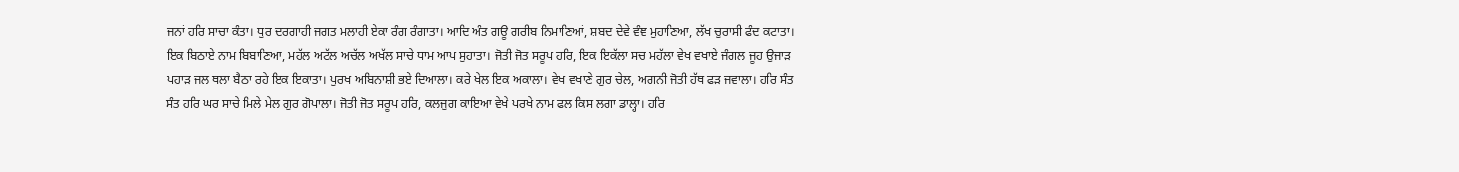ਜਨਾਂ ਹਰਿ ਸਾਚਾ ਕੰਤਾ। ਧੁਰ ਦਰਗਾਹੀ ਜਗਤ ਮਲਾਹੀ ਏਕਾ ਰੰਗ ਰੰਗਾਤਾ। ਆਦਿ ਅੰਤ ਗਊ ਗਰੀਬ ਨਿਮਾਣਿਆਂ, ਸ਼ਬਦ ਦੇਵੇ ਵੰਞ ਮੁਹਾਣਿਆ, ਲੱਖ ਚੁਰਾਸੀ ਫੰਦ ਕਟਾਤਾ। ਇਕ ਬਿਠਾਏ ਨਾਮ ਬਿਬਾਣਿਆ, ਮਹੱਲ ਅਟੱਲ ਅਚੱਲ ਅਖੱਲ ਸਾਚੇ ਧਾਮ ਆਪ ਸੁਹਾਤਾ। ਜੋਤੀ ਜੋਤ ਸਰੂਪ ਹਰਿ, ਇਕ ਇਕੱਲਾ ਸਚ ਮਹੱਲਾ ਵੇਖ ਵਖਾਏ ਜੰਗਲ ਜੂਹ ਉਜਾੜ ਪਹਾੜ ਜਲ ਥਲਾ ਬੈਠਾ ਰਹੇ ਇਕ ਇਕਾਤਾ। ਪੁਰਖ ਅਬਿਨਾਸ਼ੀ ਭਏ ਦਿਆਲਾ। ਕਰੇ ਖੇਲ ਇਕ ਅਕਾਲਾ। ਵੇਖ ਵਖਾਣੇ ਗੁਰ ਚੇਲ, ਅਗਨੀ ਜੋਤੀ ਹੱਥ ਫੜ ਜਵਾਲਾ। ਹਰਿ ਸੰਤ ਸੰਤ ਹਰਿ ਘਰ ਸਾਚੇ ਮਿਲੇ ਮੇਲ ਗੁਰ ਗੋਪਾਲਾ। ਜੋਤੀ ਜੋਤ ਸਰੂਪ ਹਰਿ, ਕਲਜੁਗ ਕਾਇਆ ਵੇਖੇ ਪਰਖੇ ਨਾਮ ਫਲ ਕਿਸ ਲਗਾ ਡਾਲ੍ਹਾ। ਹਰਿ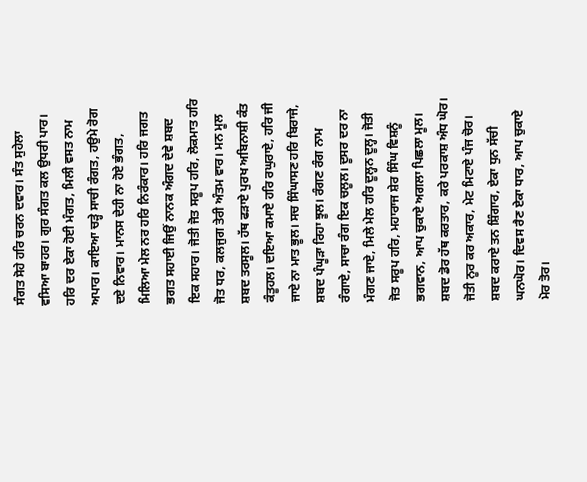ਸੰਗਤ ਸੋਹੇ ਹਰਿ ਚਰਨ ਦਵਾਰ। ਸੰਤ ਸੁਹੇਲਾ ਵਸਿਆ ਬਾਹਰ। ਗੁਰ ਸੰਗਤ ਕਲ ਉਧਰੀ ਪਾਰ। ਹਰਿ ਦਰ ਏਕਾ ਹੋਈ ਮੰਗਤ, ਮਿਲੀ ਵਸਤ ਨਾਮ ਅਪਾਰ। ਕਾਇਆ ਚੜ੍ਹੇ ਸਾਚੀ ਰੰਗਤ, ਹਉਮੇ ਰੋਗ ਦਏ ਨਿਵਾਰ। ਮਾਨਸ ਦੇਹੀ ਨਾ ਹੋਏ ਭੰਗਤ, ਮਿਲਿਆ ਮੇਲ ਨਰ ਹਰਿ ਨਿਰੰਕਾਰ। ਹਰਿ ਜਗਤ ਭਗਤ ਸਹਾਈ ਜਿਉਂ ਨਾਨਕ ਅੰਗਦ ਦੇਵੇ ਸ਼ਬਦ ਇਕ ਸਹਾਰ। ਜੋਤੀ ਜੋਤ ਸਰੂਪ ਹਰਿ, ਲੋਕਮਾਤ ਹਰਿ ਜੋਤ ਧਰ, ਕਲਜੁਗ ਤੇਰੀ ਅੰਤਮ ਵਾਰ। ਮਨ ਮੂਲ ਸ਼ਬਦ ਤਰਸੂਲ। ਹੱਥ ਫੜਾਏ ਪੁਰਖ ਅਬਿਨਾਸ਼ੀ ਕੰਤ ਕੰਤੂਹਲ। ਦਇਆ ਕਮਾਏ ਹਰਿ ਰਘੁਰਾਏ, ਹਰਿ ਜੀ ਜਾਏ ਨਾ ਮਾਤ ਭੂਲ। ਸਚ ਸਿੰਘਾਸਣ ਹਰਿ ਬਿਰਾਜੇ, ਸ਼ਬਦ ਪੰਘੂੜਾ ਰਿਹਾ ਝੂਲ। ਰੰਗਣ ਰੰਗ ਨਾਮ ਰੰਗਾਏ, ਸਾਚਾ ਰੰਗ ਇਕ ਚਲੂਲ। ਦੂਸਰ ਦਰ ਨਾ ਮੰਗਣ ਜਾਏ, ਮਿਲੇ ਮੇਲ ਹਰਿ ਦੂਲ੍ਹਨ ਦੂਲ੍ਹ। ਜੋਤੀ ਜੋਤ ਸਰੂਪ ਹਰਿ, ਮਹਾਰਾਜ ਸ਼ੇਰ ਸਿੰਘ ਵਿਸ਼ਨੂੰ ਭਗਵਾਨ, ਆਪ ਚੁਕਾਏ ਅਗਲਾ ਪਿਛਲਾ ਮੂਲ। ਸ਼ਬਦ ਡੋਰ ਹੱਥ ਕਰਤਾਰ, ਕਰੇ ਪਰਕਾਸ਼ ਅੰਧ ਘੋਰ। ਜੋਤੀ ਨੂਰ ਕਰ ਅਕਾਰ, ਮੇਟ ਮਿਟਾਏ ਪੰਜ ਚੋਰ। ਸ਼ਬਦ ਕਰਾਏ ਤਨ ਸ਼ਿੰਗਾਰ, ਏਕਾ ਧੁਨ ਸੱਚੀ ਘਨਘੋਰ। ਦਿਵਸ ਰੈਣ ਏਕਾ ਧਾਰ, ਆਪ ਚੁਕਾਏ ਮੋਰ ਤੋਰ।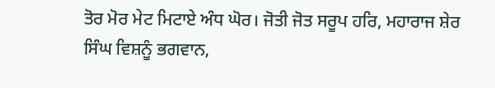ਤੋਰ ਮੋਰ ਮੇਟ ਮਿਟਾਏ ਅੰਧ ਘੋਰ। ਜੋਤੀ ਜੋਤ ਸਰੂਪ ਹਰਿ, ਮਹਾਰਾਜ ਸ਼ੇਰ ਸਿੰਘ ਵਿਸ਼ਨੂੰ ਭਗਵਾਨ,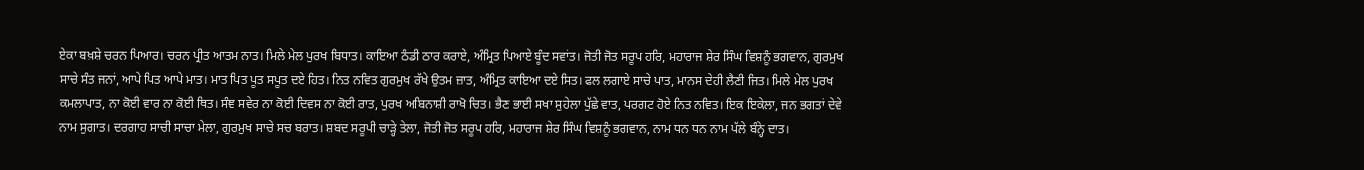ਏਕਾ ਬਖ਼ਸ਼ੇ ਚਰਨ ਪਿਆਰ। ਚਰਨ ਪ੍ਰੀਤ ਆਤਮ ਨਾਤ। ਮਿਲੇ ਮੇਲ ਪੁਰਖ ਬਿਧਾਤ। ਕਾਇਆ ਠੰਡੀ ਠਾਰ ਕਰਾਏ, ਅੰਮ੍ਰਿਤ ਪਿਆਏ ਬੂੰਦ ਸਵਾਂਤ। ਜੋਤੀ ਜੋਤ ਸਰੂਪ ਹਰਿ, ਮਹਾਰਾਜ ਸ਼ੇਰ ਸਿੰਘ ਵਿਸ਼ਨੂੰ ਭਗਵਾਨ, ਗੁਰਮੁਖ ਸਾਚੇ ਸੰਤ ਜਨਾਂ, ਆਪੇ ਪਿਤ ਆਪੇ ਮਾਤ। ਮਾਤ ਪਿਤ ਪੂਤ ਸਪੂਤ ਦਏ ਹਿਤ। ਨਿਤ ਨਵਿਤ ਗੁਰਮੁਖ ਰੱਖੇ ਉਤਮ ਜ਼ਾਤ, ਅੰਮ੍ਰਿਤ ਕਾਇਆ ਦਏ ਸਿਤ। ਫਲ ਲਗਾਏ ਸਾਚੇ ਪਾਤ, ਮਾਨਸ ਦੇਹੀ ਲੈਣੀ ਜਿਤ। ਮਿਲੇ ਮੇਲ ਪੁਰਖ ਕਮਲਾਪਾਤ, ਨਾ ਕੋਈ ਵਾਰ ਨਾ ਕੋਈ ਥਿਤ। ਸੰਞ ਸਵੇਰ ਨਾ ਕੋਈ ਦਿਵਸ ਨਾ ਕੋਈ ਰਾਤ, ਪੁਰਖ ਅਬਿਨਾਸ਼ੀ ਰਾਖੋ ਚਿਤ। ਭੈਣ ਭਾਈ ਸਖਾ ਸੁਹੇਲਾ ਪੁੱਛੇ ਵਾਤ, ਪਰਗਟ ਹੋਏ ਨਿਤ ਨਵਿਤ। ਇਕ ਇਕੇਲਾ, ਜਨ ਭਗਤਾਂ ਦੇਵੇ ਨਾਮ ਸੁਗਾਤ। ਦਰਗਾਹ ਸਾਚੀ ਸਾਚਾ ਮੇਲਾ, ਗੁਰਮੁਖ ਸਾਚੇ ਸਚ ਬਰਾਤ। ਸ਼ਬਦ ਸਰੂਪੀ ਚਾੜ੍ਹੇ ਤੇਲਾ, ਜੋਤੀ ਜੋਤ ਸਰੂਪ ਹਰਿ, ਮਹਾਰਾਜ ਸ਼ੇਰ ਸਿੰਘ ਵਿਸ਼ਨੂੰ ਭਗਵਾਨ, ਨਾਮ ਧਨ ਧਨ ਨਾਮ ਪੱਲੇ ਬੰਨ੍ਹੇ ਦਾਤ।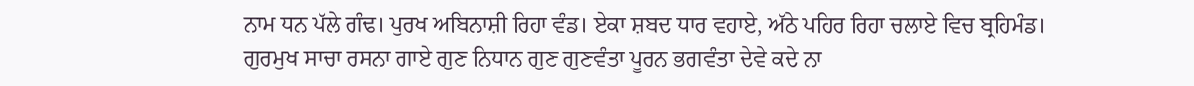ਨਾਮ ਧਨ ਪੱਲੇ ਗੰਢ। ਪੁਰਖ ਅਬਿਨਾਸ਼ੀ ਰਿਹਾ ਵੰਡ। ਏਕਾ ਸ਼ਬਦ ਧਾਰ ਵਹਾਏ, ਅੱਠੇ ਪਹਿਰ ਰਿਹਾ ਚਲਾਏ ਵਿਚ ਬ੍ਰਹਿਮੰਡ। ਗੁਰਮੁਖ ਸਾਚਾ ਰਸਨਾ ਗਾਏ ਗੁਣ ਨਿਧਾਨ ਗੁਣ ਗੁਣਵੰਤਾ ਪੂਰਨ ਭਗਵੰਤਾ ਦੇਵੇ ਕਦੇ ਨਾ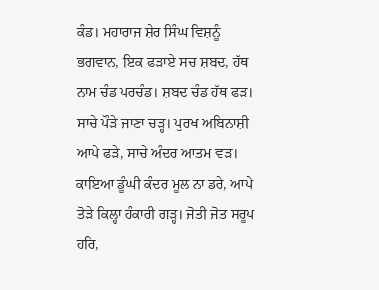ਕੰਡ। ਮਹਾਰਾਜ ਸ਼ੇਰ ਸਿੰਘ ਵਿਸ਼ਨੂੰ ਭਗਵਾਨ, ਇਕ ਫੜਾਏ ਸਚ ਸ਼ਬਦ, ਹੱਥ ਨਾਮ ਚੰਡ ਪਰਚੰਡ। ਸ਼ਬਦ ਚੰਡ ਹੱਥ ਫੜ। ਸਾਚੇ ਪੌੜੇ ਜਾਣਾ ਚੜ੍ਹ। ਪੁਰਖ ਅਬਿਨਾਸ਼ੀ ਆਪੇ ਫੜੇ, ਸਾਚੇ ਅੰਦਰ ਆਤਮ ਵੜ। ਕਾਇਆ ਡੂੰਘੀ ਕੰਦਰ ਮੂਲ ਨਾ ਡਰੇ, ਆਪੇ ਤੋੜੇ ਕਿਲ੍ਹਾ ਹੰਕਾਰੀ ਗੜ੍ਹ। ਜੋਤੀ ਜੋਤ ਸਰੂਪ ਹਰਿ,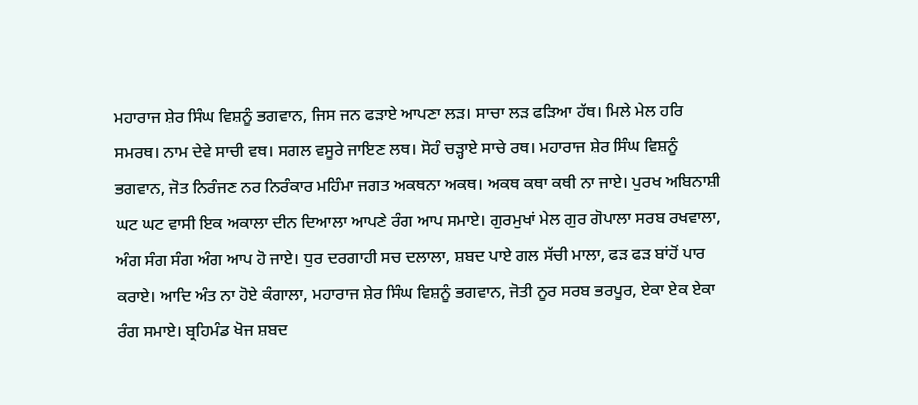ਮਹਾਰਾਜ ਸ਼ੇਰ ਸਿੰਘ ਵਿਸ਼ਨੂੰ ਭਗਵਾਨ, ਜਿਸ ਜਨ ਫੜਾਏ ਆਪਣਾ ਲੜ। ਸਾਚਾ ਲੜ ਫੜਿਆ ਹੱਥ। ਮਿਲੇ ਮੇਲ ਹਰਿ ਸਮਰਥ। ਨਾਮ ਦੇਵੇ ਸਾਚੀ ਵਥ। ਸਗਲ ਵਸੂਰੇ ਜਾਇਣ ਲਥ। ਸੋਹੰ ਚੜ੍ਹਾਏ ਸਾਚੇ ਰਥ। ਮਹਾਰਾਜ ਸ਼ੇਰ ਸਿੰਘ ਵਿਸ਼ਨੂੰ ਭਗਵਾਨ, ਜੋਤ ਨਿਰੰਜਣ ਨਰ ਨਿਰੰਕਾਰ ਮਹਿੰਮਾ ਜਗਤ ਅਕਥਨਾ ਅਕਥ। ਅਕਥ ਕਥਾ ਕਥੀ ਨਾ ਜਾਏ। ਪੁਰਖ ਅਬਿਨਾਸ਼ੀ ਘਟ ਘਟ ਵਾਸੀ ਇਕ ਅਕਾਲਾ ਦੀਨ ਦਿਆਲਾ ਆਪਣੇ ਰੰਗ ਆਪ ਸਮਾਏ। ਗੁਰਮੁਖਾਂ ਮੇਲ ਗੁਰ ਗੋਪਾਲਾ ਸਰਬ ਰਖਵਾਲਾ, ਅੰਗ ਸੰਗ ਸੰਗ ਅੰਗ ਆਪ ਹੋ ਜਾਏ। ਧੁਰ ਦਰਗਾਹੀ ਸਚ ਦਲਾਲਾ, ਸ਼ਬਦ ਪਾਏ ਗਲ ਸੱਚੀ ਮਾਲਾ, ਫੜ ਫੜ ਬਾਂਹੋਂ ਪਾਰ ਕਰਾਏ। ਆਦਿ ਅੰਤ ਨਾ ਹੋਏ ਕੰਗਾਲਾ, ਮਹਾਰਾਜ ਸ਼ੇਰ ਸਿੰਘ ਵਿਸ਼ਨੂੰ ਭਗਵਾਨ, ਜੋਤੀ ਨੂਰ ਸਰਬ ਭਰਪੂਰ, ਏਕਾ ਏਕ ਏਕਾ ਰੰਗ ਸਮਾਏ। ਬ੍ਰਹਿਮੰਡ ਖੋਜ ਸ਼ਬਦ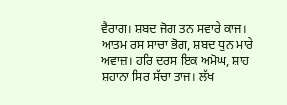ਵੈਰਾਗ। ਸ਼ਬਦ ਜੋਗ ਤਨ ਸਵਾਰੇ ਕਾਜ। ਆਤਮ ਰਸ ਸਾਚਾ ਭੋਗ, ਸ਼ਬਦ ਧੁਨ ਮਾਰੇ ਅਵਾਜ਼। ਹਰਿ ਦਰਸ ਇਕ ਅਮੋਘ, ਸ਼ਾਹ ਸ਼ਹਾਨਾ ਸਿਰ ਸੱਚਾ ਤਾਜ। ਲੱਖ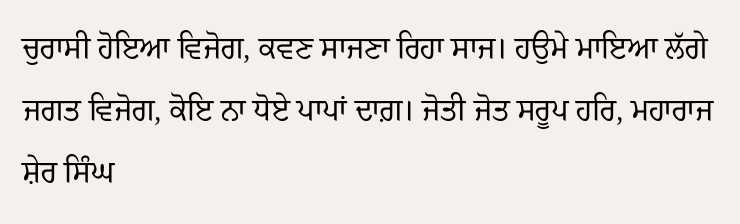ਚੁਰਾਸੀ ਹੋਇਆ ਵਿਜੋਗ, ਕਵਣ ਸਾਜਣਾ ਰਿਹਾ ਸਾਜ। ਹਉਮੇ ਮਾਇਆ ਲੱਗੇ ਜਗਤ ਵਿਜੋਗ, ਕੋਇ ਨਾ ਧੋਏ ਪਾਪਾਂ ਦਾਗ਼। ਜੋਤੀ ਜੋਤ ਸਰੂਪ ਹਰਿ, ਮਹਾਰਾਜ ਸ਼ੇਰ ਸਿੰਘ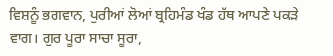ਵਿਸ਼ਨੂੰ ਭਗਵਾਨ, ਪੁਰੀਆਂ ਲੋਆਂ ਬ੍ਰਹਿਮੰਡ ਖੰਡ ਹੱਥ ਆਪਣੇ ਪਕੜੇ ਵਾਗ। ਗੁਰ ਪੂਰਾ ਸਾਚਾ ਸੂਰਾ,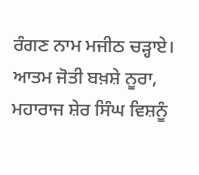ਰੰਗਣ ਨਾਮ ਮਜੀਠ ਚੜ੍ਹਾਏ। ਆਤਮ ਜੋਤੀ ਬਖ਼ਸ਼ੇ ਨੂਰਾ, ਮਹਾਰਾਜ ਸ਼ੇਰ ਸਿੰਘ ਵਿਸ਼ਨੂੰ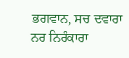ਭਗਵਾਨ, ਸਚ ਦਵਾਰਾ ਨਰ ਨਿਰੰਕਾਰਾ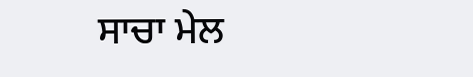ਸਾਚਾ ਮੇਲ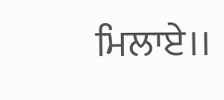ਮਿਲਾਏ।।